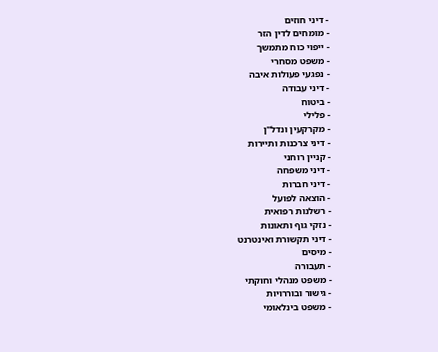- דיני חוזים
- מומחים לדין הזר
- ייפוי כוח מתמשך
- משפט מסחרי
- נפגעי פעולות איבה
- דיני עבודה
- ביטוח
- פלילי
- מקרקעין ונדל"ן
- דיני צרכנות ותיירות
- קניין רוחני
- דיני משפחה
- דיני חברות
- הוצאה לפועל
- רשלנות רפואית
- נזקי גוף ותאונות
- דיני תקשורת ואינטרנט
- מיסים
- תעבורה
- משפט מנהלי וחוקתי
- גישור ובוררויות
- משפט בינלאומי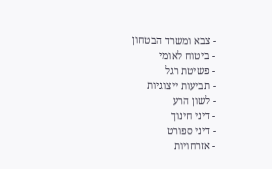- צבא ומשרד הבטחון
- ביטוח לאומי
- פשיטת רגל
- תביעות ייצוגיות
- לשון הרע
- דיני חינוך
- דיני ספורט
- אזרחויות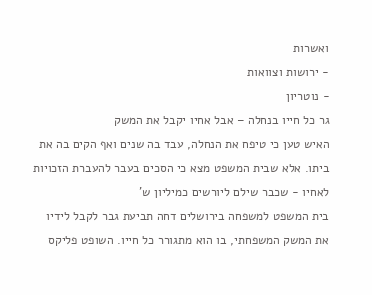ואשרות
- ירושות וצוואות
- נוטריון
גר כל חייו בנחלה – אבל אחיו יקבל את המשק
האיש טען כי טיפח את הנחלה, עבד בה שנים ואף הקים בה את ביתו. אלא שבית המשפט מצא כי הסכים בעבר להעברת הזכויות לאחיו - שכבר שילם ליורשים כמיליון ש'
בית המשפט למשפחה בירושלים דחה תביעת גבר לקבל לידיו את המשק המשפחתי, בו הוא מתגורר כל חייו. השופט פליקס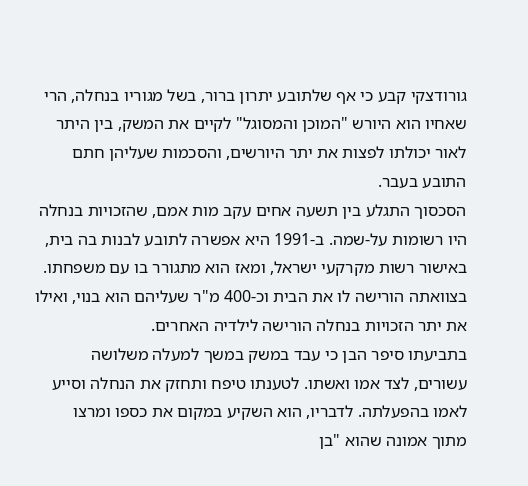גורודצקי קבע כי אף שלתובע יתרון ברור, בשל מגוריו בנחלה, הרי שאחיו הוא היורש "המוכן והמסוגל" לקיים את המשק, בין היתר לאור יכולתו לפצות את יתר היורשים, והסכמות שעליהן חתם התובע בעבר.
הסכסוך התגלע בין תשעה אחים עקב מות אמם, שהזכויות בנחלה היו רשומות על-שמה. ב-1991 היא אפשרה לתובע לבנות בה בית, באישור רשות מקרקעי ישראל, ומאז הוא מתגורר בו עם משפחתו. בצוואתה הורישה לו את הבית וכ-400 מ"ר שעליהם הוא בנוי, ואילו את יתר הזכויות בנחלה הורישה לילדיה האחרים.
בתביעתו סיפר הבן כי עבד במשק במשך למעלה משלושה עשורים, לצד אמו ואשתו. לטענתו טיפח ותחזק את הנחלה וסייע לאמו בהפעלתה. לדבריו, הוא השקיע במקום את כספו ומרצו מתוך אמונה שהוא "בן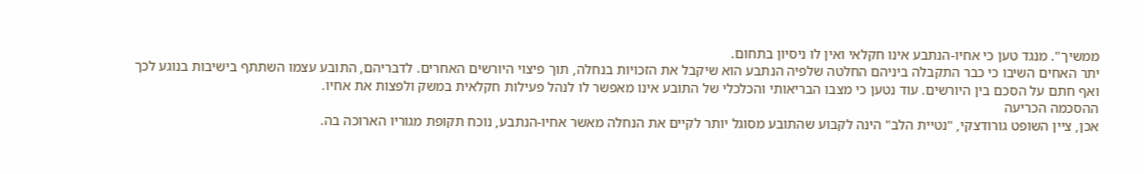ממשיך". מנגד טען כי אחיו-הנתבע אינו חקלאי ואין לו ניסיון בתחום.
יתר האחים השיבו כי כבר התקבלה ביניהם החלטה שלפיה הנתבע הוא שיקבל את הזכויות בנחלה, תוך פיצוי היורשים האחרים. לדבריהם, התובע עצמו השתתף בישיבות בנוגע לכך ואף חתם על הסכם בין היורשים. עוד נטען כי מצבו הבריאותי והכלכלי של התובע אינו מאפשר לו לנהל פעילות חקלאית במשק ולפצות את אחיו.
ההסכמה הכריעה
אכן, ציין השופט גורודצקי, "נטיית הלב" הינה לקבוע שהתובע מסוגל יותר לקיים את הנחלה מאשר אחיו-הנתבע, נוכח תקופת מגוריו הארוכה בה.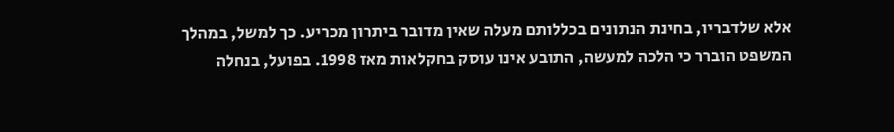אלא שלדבריו, בחינת הנתונים בכללותם מעלה שאין מדובר ביתרון מכריע. כך למשל, במהלך המשפט הוברר כי הלכה למעשה, התובע אינו עוסק בחקלאות מאז 1998. בפועל, בנחלה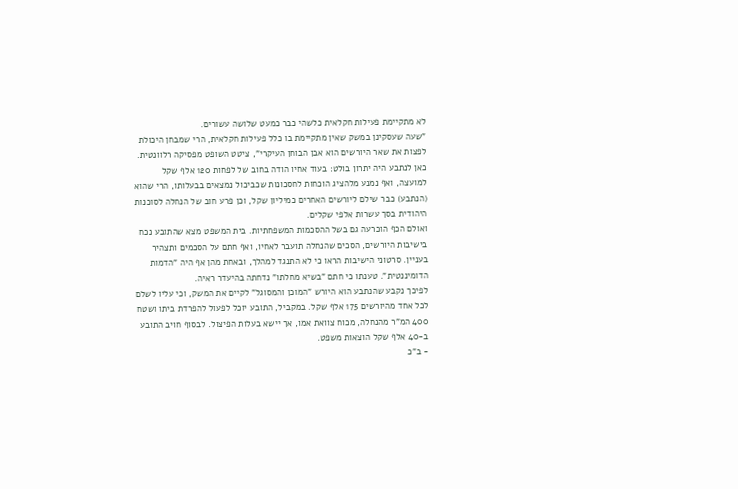לא מתקיימת פעילות חקלאית כלשהי כבר כמעט שלושה עשורים.
"שעה שעסקינן במשק שאין מתקיימת בו כלל פעילות חקלאית, הרי שמבחן היכולת לפצות את שאר היורשים הוא אבן הבוחן העיקרי", ציטט השופט מפסיקה רלוונטית. כאן לנתבע היה יתרון בולט: בעוד אחיו הודה בחוב של לפחות 120 אלף שקל למועצה, ואף נמנע מלהציג הוכחות לחסכונות שכביכול נמצאים בבעלותו, הרי שהוא (הנתבע) כבר שילם ליורשים האחרים כמיליון שקל, וכן פרע חוב של הנחלה לסוכנות היהודית בסך עשרות אלפי שקלים.
ואולם הכף הוכרעה גם בשל ההסכמות המשפחתיות. בית המשפט מצא שהתובע נכח בישיבות היורשים, הסכים שהנחלה תועבר לאחיו, ואף חתם על הסכמים ותצהיר בעניין. סרטוני הישיבות הראו כי לא התנגד למהלך, ובאחת מהן אף היה "הדמות הדומיננטית". טענתו כי חתם "בשיא מחלתו" נדחתה בהיעדר ראיה.
לפיכך נקבע שהנתבע הוא היורש "המוכן והמסוגל" לקיים את המשק, וכי עליו לשלם לכל אחד מהיורשים 175 אלף שקל. במקביל, התובע יוכל לפעול להפרדת ביתו ושטח 400 המ"ר מהנחלה, מכוח צוואת אמו, אך יישא בעלות הפיצול. לבסוף חויב התובע ב-40 אלף שקל הוצאות משפט.
- ב"כ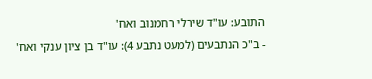התובע: עו"ד שירלי רחמנוב ואח'
- ב"כ הנתבעים (למעט נתבע 4): עו"ד בן ציון ענקי ואח'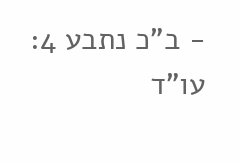- ב"כ נתבע 4: עו"ד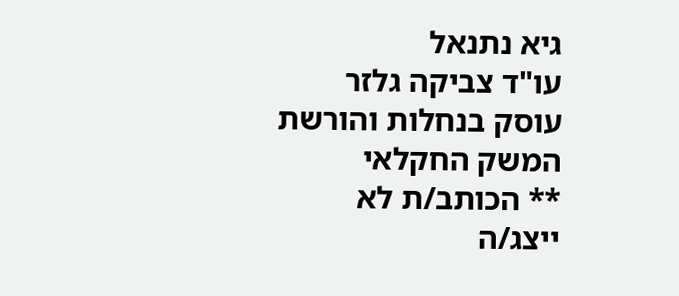גיא נתנאל
עו"ד צביקה גלזר עוסק בנחלות והורשת המשק החקלאי
** הכותב/ת לא ייצג/ה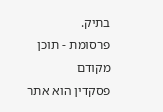בתיק.
פרסומת - תוכן מקודם
פסקדין הוא אתר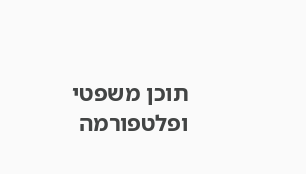תוכן משפטי ופלטפורמה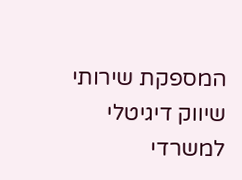המספקת שירותי שיווק דיגיטלי למשרדי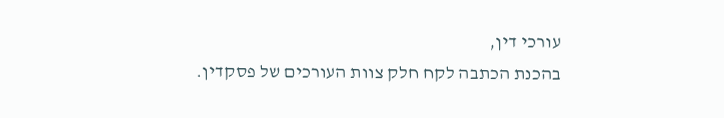עורכי דין,
בהכנת הכתבה לקח חלק צוות העורכים של פסקדין.